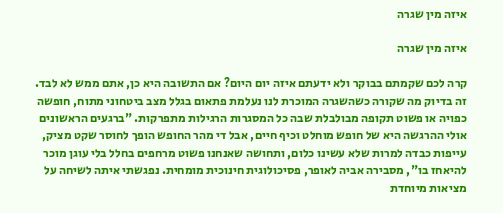איזה מין שגרה

איזה מין שגרה

קרה לכם שקמתם בבוקר ולא ידעתם איזה יום היום? אם התשובה היא כן, אתם ממש לא לבד. זה בדיוק מה שקורה כשהשגרה המוכרת לנו נעלמת פתאום בגלל מצב ביטחוני מתוח, חופשה כפויה או פשוט תקופה מבולבלת שבה כל המסגרות הרגילות מתפרקות. "ברגעים הראשונים אולי ההרגשה היא של חופש מוחלט וכיף חיים, אבל די מהר החופש הופך לחוסר שקט מציק, עייפות כבדה למרות שלא עשינו כלום, ותחושה שאנחנו פשוט מרחפים בחלל בלי עוגן מוכר להיאחז בו", מסבירה אביה לאופר, פסיכולוגית חינוכית מומחית. נפגשתי איתה לשיחה על מציאות מיוחדת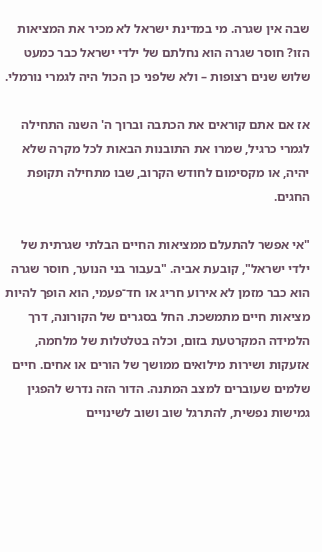שבה אין שגרה. מי במדינת ישראל לא מכיר את המציאות הזו? חוסר שגרה הוא נחלתם של ילדי ישראל כבר כמעט שלוש שנים רצופות – ולא שלפני כן הכול היה לגמרי נורמלי.

אז אם אתם קוראים את הכתבה וברוך ה' השנה התחילה לגמרי כרגיל, שמרו את התובנות הבאות לכל מקרה שלא יהיה, או מקסימום לחודש הקרוב, שבו מתחילה תקופת החגים.

"אי אפשר להתעלם ממציאות החיים הבלתי שגרתית של ילדי ישראל", קובעת אביה. "בעבור בני הנוער, חוסר שגרה הוא כבר מזמן לא אירוע חריג או חד־פעמי, הוא הופך להיות מציאות חיים מתמשכת. החל בסגרים של הקורונה, דרך הלמידה המקרטעת בזום, וכלה בטלטלות של מלחמה, אזעקות ושירות מילואים ממושך של הורים או אחים. חיים שלמים שעוברים למצב המתנה. הדור הזה נדרש להפגין גמישות נפשית, להתרגל שוב ושוב לשינויים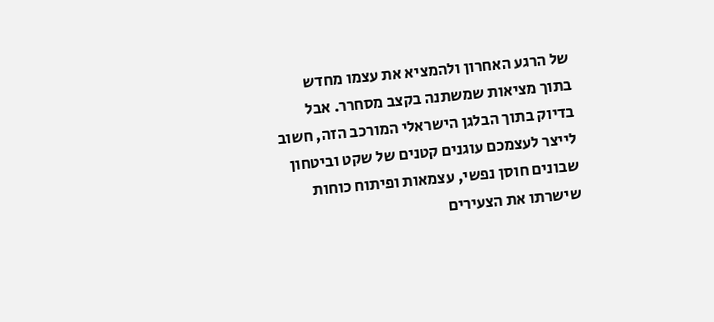של הרגע האחרון ולהמציא את עצמו מחדש בתוך מציאות שמשתנה בקצב מסחרר. אבל בדיוק בתוך הבלגן הישראלי המורכב הזה, חשוב לייצר לעצמכם עוגנים קטנים של שקט וביטחון שבונים חוסן נפשי, עצמאות ופיתוח כוחות שישרתו את הצעירים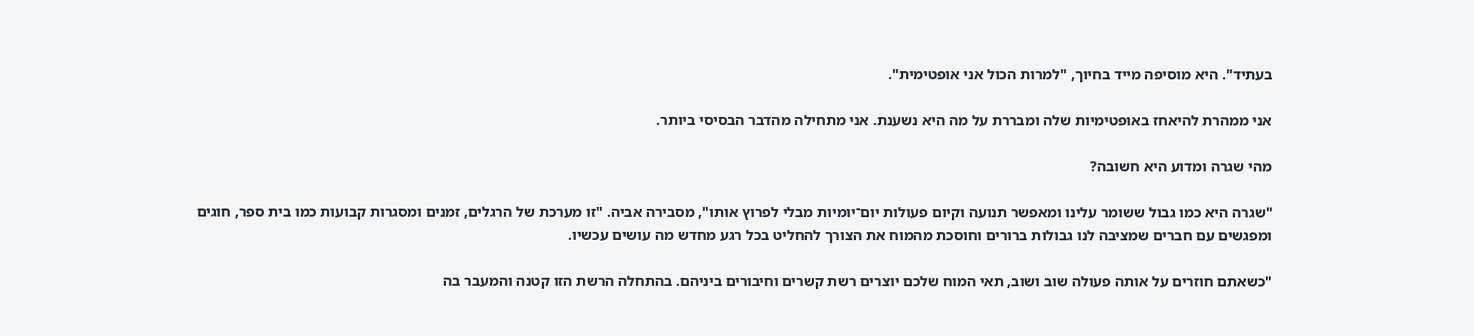בעתיד". היא מוסיפה מייד בחיוך, "למרות הכול אני אופטימית".

אני ממהרת להיאחז באופטימיות שלה ומבררת על מה היא נשענת. אני מתחילה מהדבר הבסיסי ביותר.

מהי שגרה ומדוע היא חשובה?

"שגרה היא כמו גבול ששומר עלינו ומאפשר תנועה וקיום פעולות יום־יומיות מבלי לפרוץ אותו", מסבירה אביה. "זו מערכת של הרגלים, זמנים ומסגרות קבועות כמו בית ספר, חוגים ומפגשים עם חברים שמציבה לנו גבולות ברורים וחוסכת מהמוח את הצורך להחליט בכל רגע מחדש מה עושים עכשיו.

"כשאתם חוזרים על אותה פעולה שוב ושוב, תאי המוח שלכם יוצרים רשת קשרים וחיבורים ביניהם. בהתחלה הרשת הזו קטנה והמעבר בה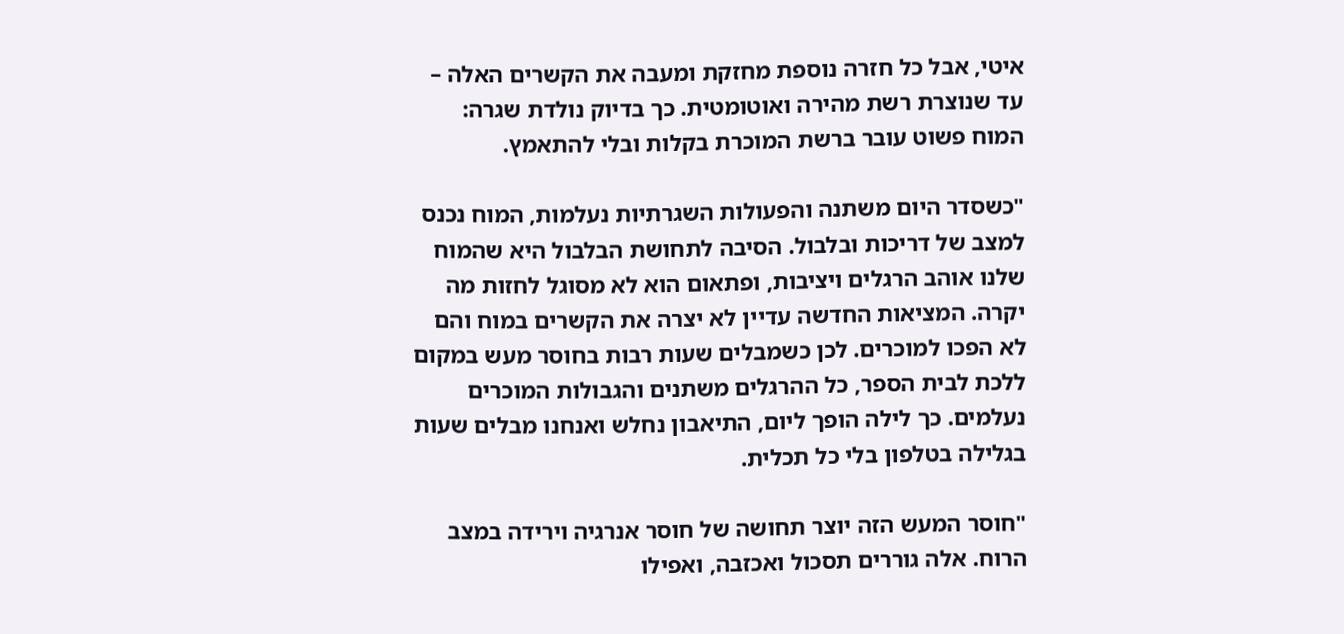איטי, אבל כל חזרה נוספת מחזקת ומעבה את הקשרים האלה – עד שנוצרת רשת מהירה ואוטומטית. כך בדיוק נולדת שגרה: המוח פשוט עובר ברשת המוכרת בקלות ובלי להתאמץ.

"כשסדר היום משתנה והפעולות השגרתיות נעלמות, המוח נכנס למצב של דריכות ובלבול. הסיבה לתחושת הבלבול היא שהמוח שלנו אוהב הרגלים ויציבות, ופתאום הוא לא מסוגל לחזות מה יקרה. המציאות החדשה עדיין לא יצרה את הקשרים במוח והם לא הפכו למוכרים. לכן כשמבלים שעות רבות בחוסר מעש במקום ללכת לבית הספר, כל ההרגלים משתנים והגבולות המוכרים נעלמים. כך לילה הופך ליום, התיאבון נחלש ואנחנו מבלים שעות בגלילה בטלפון בלי כל תכלית.

"חוסר המעש הזה יוצר תחושה של חוסר אנרגיה וירידה במצב הרוח. אלה גוררים תסכול ואכזבה, ואפילו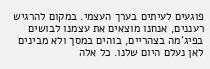פוגעים לעיתים בערך העצמי. במקום להרגיש רעננים, אנחנו מוצאים את עצמנו לבושים בפיג'מה בצהריים, בוהים במסך ולא מבינים לאן נעלם היום שלנו. כל אלה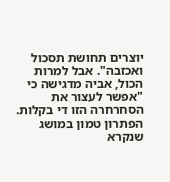יוצרים תחושת תסכול ואכזבה". אבל למרות הכול, אביה מדגישה כי "אפשר לעצור את הסחרחרה הזו די בקלות. הפתרון טמון במושג שנקרא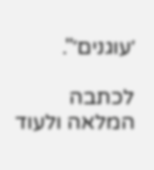׳עוגנים׳".

לכתבה המלאה ולעוד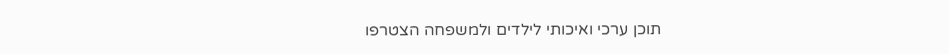תוכן ערכי ואיכותי לילדים ולמשפחה הצטרפו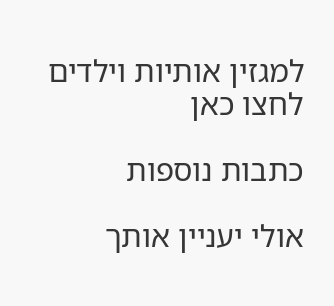למגזין אותיות וילדים לחצו כאן

כתבות נוספות

אולי יעניין אותך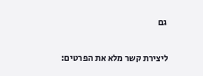גם

ליצירת קשר מלא את הפרטים: